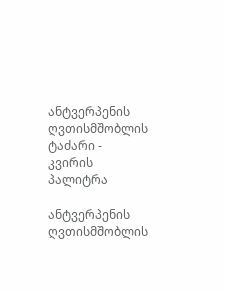ანტვერპენის ღვთისმშობლის ტაძარი - კვირის პალიტრა

ანტვერპენის ღვთისმშობლის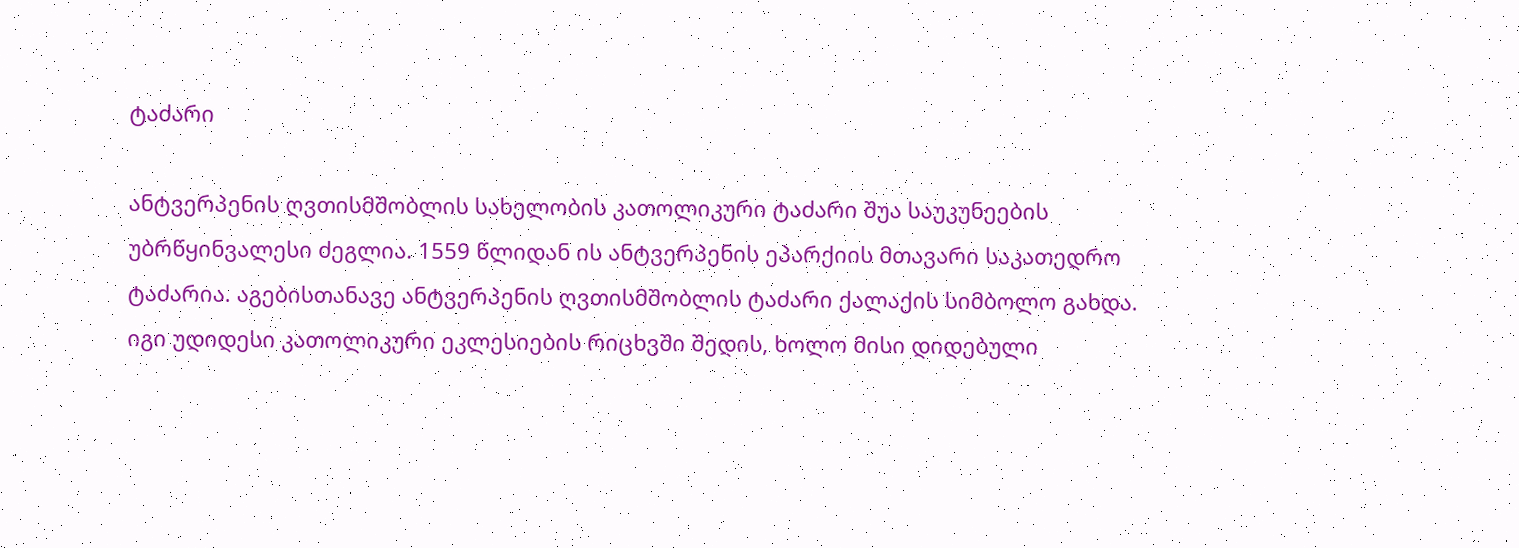ტაძარი

ანტვერპენის ღვთისმშობლის სახელობის კათოლიკური ტაძარი შუა საუკუნეების უბრწყინვალესი ძეგლია. 1559 წლიდან ის ანტვერპენის ეპარქიის მთავარი საკათედრო ტაძარია. აგებისთანავე ანტვერპენის ღვთისმშობლის ტაძარი ქალაქის სიმბოლო გახდა. იგი უდიდესი კათოლიკური ეკლესიების რიცხვში შედის, ხოლო მისი დიდებული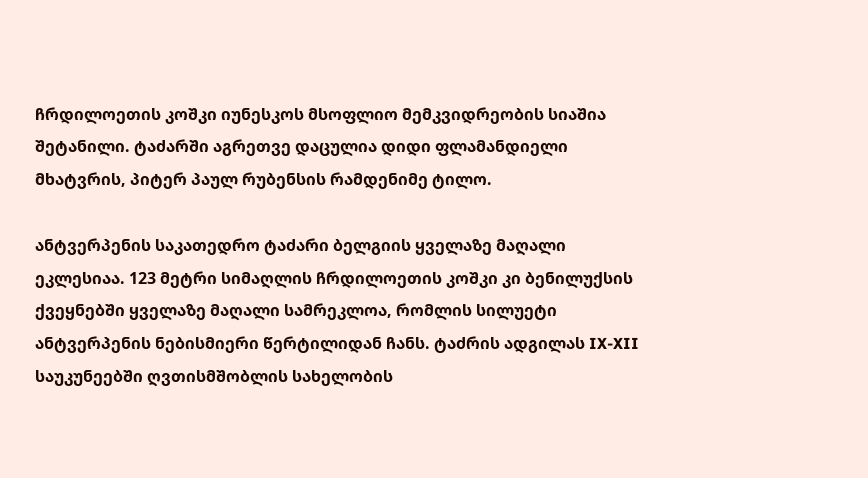ჩრდილოეთის კოშკი იუნესკოს მსოფლიო მემკვიდრეობის სიაშია შეტანილი. ტაძარში აგრეთვე დაცულია დიდი ფლამანდიელი მხატვრის, პიტერ პაულ რუბენსის რამდენიმე ტილო.

ანტვერპენის საკათედრო ტაძარი ბელგიის ყველაზე მაღალი ეკლესიაა. 123 მეტრი სიმაღლის ჩრდილოეთის კოშკი კი ბენილუქსის ქვეყნებში ყველაზე მაღალი სამრეკლოა, რომლის სილუეტი ანტვერპენის ნებისმიერი წერტილიდან ჩანს. ტაძრის ადგილას IX-XII საუკუნეებში ღვთისმშობლის სახელობის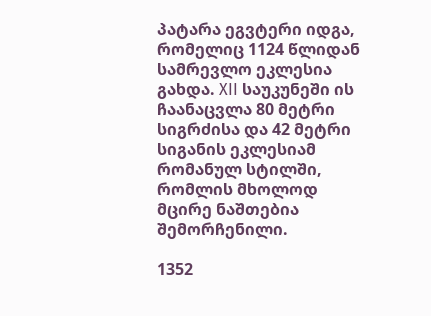პატარა ეგვტერი იდგა, რომელიც 1124 წლიდან სამრევლო ეკლესია გახდა. XII საუკუნეში ის ჩაანაცვლა 80 მეტრი სიგრძისა და 42 მეტრი სიგანის ეკლესიამ რომანულ სტილში, რომლის მხოლოდ მცირე ნაშთებია შემორჩენილი.

1352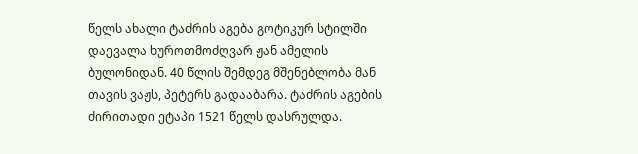წელს ახალი ტაძრის აგება გოტიკურ სტილში დაევალა ხუროთმოძღვარ ჟან ამელის ბულონიდან. 40 წლის შემდეგ მშენებლობა მან თავის ვაჟს, პეტერს გადააბარა. ტაძრის აგების ძირითადი ეტაპი 1521 წელს დასრულდა.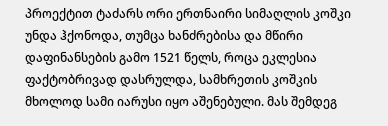პროექტით ტაძარს ორი ერთნაირი სიმაღლის კოშკი უნდა ჰქონოდა, თუმცა ხანძრებისა და მწირი დაფინანსების გამო 1521 წელს, როცა ეკლესია ფაქტობრივად დასრულდა, სამხრეთის კოშკის მხოლოდ სამი იარუსი იყო აშენებული. მას შემდეგ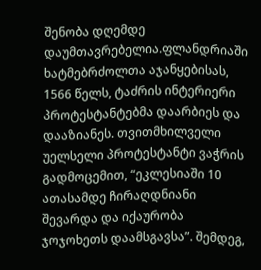შენობა დღემდე დაუმთავრებელია.ფლანდრიაში ხატმებრძოლთა აჯანყებისას, 1566 წელს, ტაძრის ინტერიერი პროტესტანტებმა დაარბიეს და დააზიანეს. თვითმხილველი უელსელი პროტესტანტი ვაჭრის გადმოცემით, “ეკლესიაში 10 ათასამდე ჩირაღდნიანი შევარდა და იქაურობა ჯოჯოხეთს დაამსგავსა”. შემდეგ,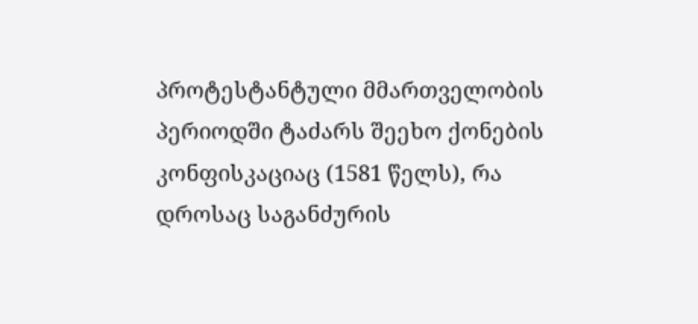პროტესტანტული მმართველობის პერიოდში ტაძარს შეეხო ქონების კონფისკაციაც (1581 წელს), რა დროსაც საგანძურის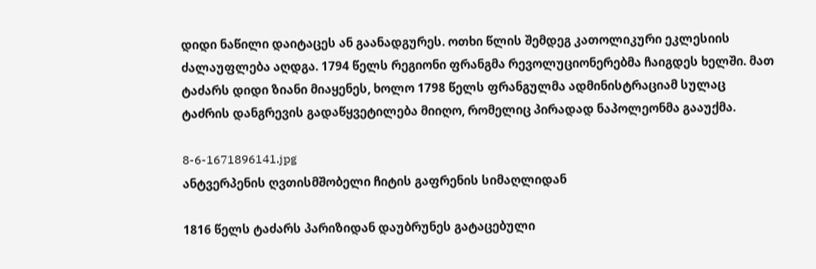დიდი ნაწილი დაიტაცეს ან გაანადგურეს. ოთხი წლის შემდეგ კათოლიკური ეკლესიის ძალაუფლება აღდგა. 1794 წელს რეგიონი ფრანგმა რევოლუციონერებმა ჩაიგდეს ხელში. მათ ტაძარს დიდი ზიანი მიაყენეს, ხოლო 1798 წელს ფრანგულმა ადმინისტრაციამ სულაც ტაძრის დანგრევის გადაწყვეტილება მიიღო, რომელიც პირადად ნაპოლეონმა გააუქმა.

8-6-1671896141.jpg
ანტვერპენის ღვთისმშობელი ჩიტის გაფრენის სიმაღლიდან

1816 წელს ტაძარს პარიზიდან დაუბრუნეს გატაცებული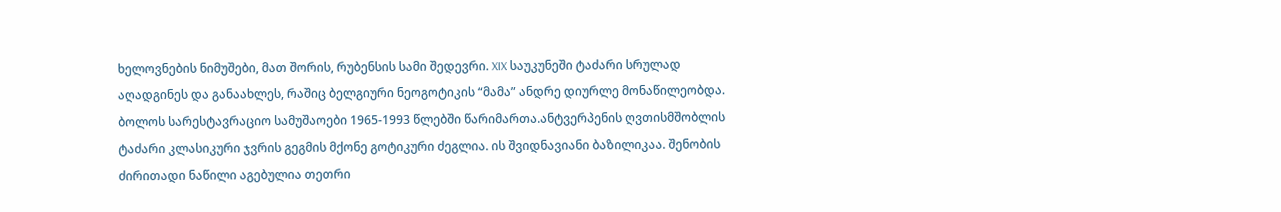ხელოვნების ნიმუშები, მათ შორის, რუბენსის სამი შედევრი. XIX საუკუნეში ტაძარი სრულად აღადგინეს და განაახლეს, რაშიც ბელგიური ნეოგოტიკის “მამა” ანდრე დიურლე მონაწილეობდა. ბოლოს სარესტავრაციო სამუშაოები 1965-1993 წლებში წარიმართა.ანტვერპენის ღვთისმშობლის ტაძარი კლასიკური ჯვრის გეგმის მქონე გოტიკური ძეგლია. ის შვიდნავიანი ბაზილიკაა. შენობის ძირითადი ნაწილი აგებულია თეთრი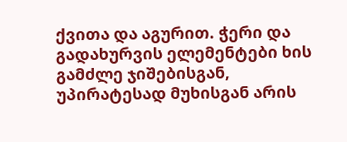ქვითა და აგურით. ჭერი და გადახურვის ელემენტები ხის გამძლე ჯიშებისგან, უპირატესად მუხისგან არის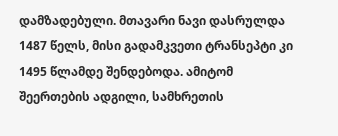დამზადებული. მთავარი ნავი დასრულდა 1487 წელს, მისი გადამკვეთი ტრანსეპტი კი 1495 წლამდე შენდებოდა. ამიტომ შეერთების ადგილი, სამხრეთის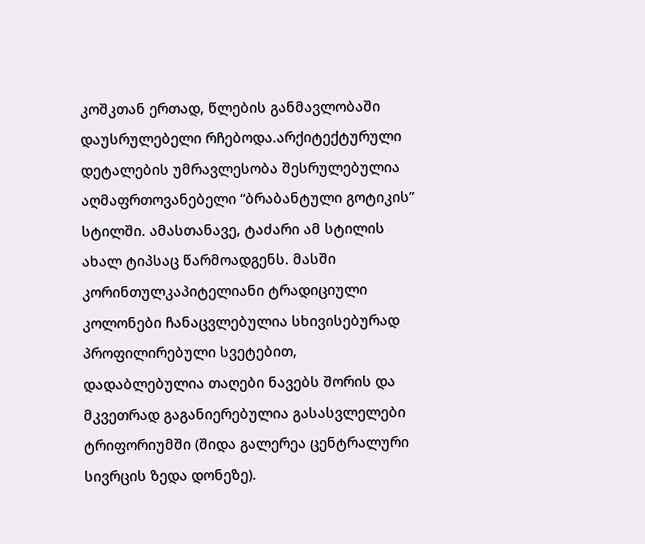კოშკთან ერთად, წლების განმავლობაში დაუსრულებელი რჩებოდა.არქიტექტურული დეტალების უმრავლესობა შესრულებულია აღმაფრთოვანებელი “ბრაბანტული გოტიკის” სტილში. ამასთანავე, ტაძარი ამ სტილის ახალ ტიპსაც წარმოადგენს. მასში კორინთულკაპიტელიანი ტრადიციული კოლონები ჩანაცვლებულია სხივისებურად პროფილირებული სვეტებით, დადაბლებულია თაღები ნავებს შორის და მკვეთრად გაგანიერებულია გასასვლელები ტრიფორიუმში (შიდა გალერეა ცენტრალური სივრცის ზედა დონეზე).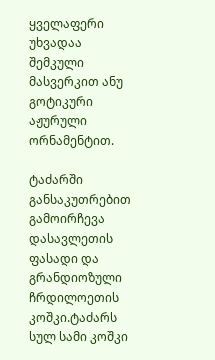ყველაფერი უხვადაა შემკული მასვერკით ანუ გოტიკური აჟურული ორნამენტით.

ტაძარში განსაკუთრებით გამოირჩევა დასავლეთის ფასადი და გრანდიოზული ჩრდილოეთის კოშკი.ტაძარს სულ სამი კოშკი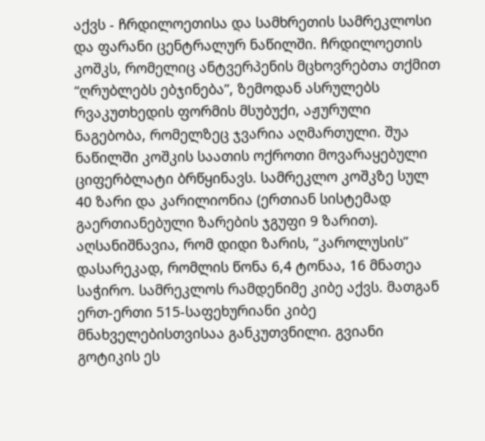აქვს - ჩრდილოეთისა და სამხრეთის სამრეკლოსი და ფარანი ცენტრალურ ნაწილში. ჩრდილოეთის კოშკს, რომელიც ანტვერპენის მცხოვრებთა თქმით “ღრუბლებს ებჯინება”, ზემოდან ასრულებს რვაკუთხედის ფორმის მსუბუქი, აჟურული ნაგებობა, რომელზეც ჯვარია აღმართული. შუა ნაწილში კოშკის საათის ოქროთი მოვარაყებული ციფერბლატი ბრწყინავს. სამრეკლო კოშკზე სულ 40 ზარი და კარილიონია (ერთიან სისტემად გაერთიანებული ზარების ჯგუფი 9 ზარით). აღსანიშნავია, რომ დიდი ზარის, “კაროლუსის” დასარეკად, რომლის წონა 6,4 ტონაა, 16 მნათეა საჭირო. სამრეკლოს რამდენიმე კიბე აქვს. მათგან ერთ-ერთი 515-საფეხურიანი კიბე მნახველებისთვისაა განკუთვნილი. გვიანი გოტიკის ეს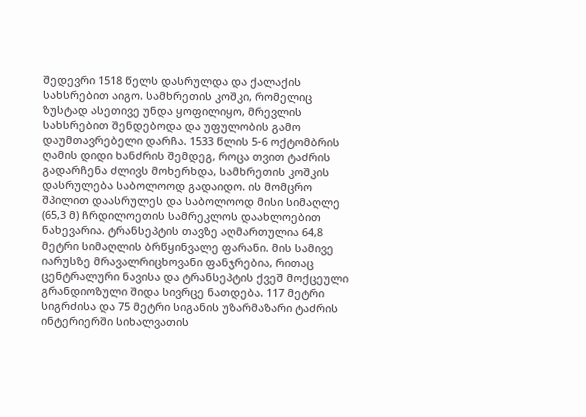შედევრი 1518 წელს დასრულდა და ქალაქის სახსრებით აიგო. სამხრეთის კოშკი, რომელიც ზუსტად ასეთივე უნდა ყოფილიყო, მრევლის სახსრებით შენდებოდა და უფულობის გამო დაუმთავრებელი დარჩა. 1533 წლის 5-6 ოქტომბრის ღამის დიდი ხანძრის შემდეგ, როცა თვით ტაძრის გადარჩენა ძლივს მოხერხდა, სამხრეთის კოშკის დასრულება საბოლოოდ გადაიდო. ის მომცრო შპილით დაასრულეს და საბოლოოდ მისი სიმაღლე (65,3 მ) ჩრდილოეთის სამრეკლოს დაახლოებით ნახევარია. ტრანსეპტის თავზე აღმართულია 64,8 მეტრი სიმაღლის ბრწყინვალე ფარანი. მის სამივე იარუსზე მრავალრიცხოვანი ფანჯრებია, რითაც ცენტრალური ნავისა და ტრანსეპტის ქვეშ მოქცეული გრანდიოზული შიდა სივრცე ნათდება. 117 მეტრი სიგრძისა და 75 მეტრი სიგანის უზარმაზარი ტაძრის ინტერიერში სიხალვათის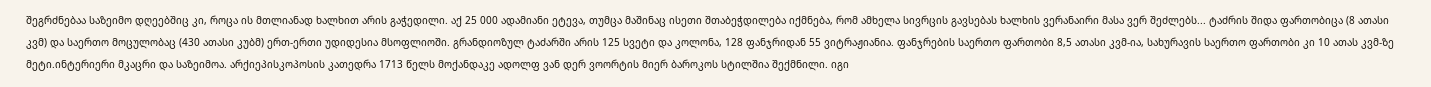შეგრძნებაა საზეიმო დღეებშიც კი, როცა ის მთლიანად ხალხით არის გაჭედილი. აქ 25 000 ადამიანი ეტევა, თუმცა მაშინაც ისეთი შთაბეჭდილება იქმნება, რომ ამხელა სივრცის გავსებას ხალხის ვერანაირი მასა ვერ შეძლებს... ტაძრის შიდა ფართობიცა (8 ათასი კვმ) და საერთო მოცულობაც (430 ათასი კუბმ) ერთ-ერთი უდიდესია მსოფლიოში. გრანდიოზულ ტაძარში არის 125 სვეტი და კოლონა, 128 ფანჯრიდან 55 ვიტრაჟიანია. ფანჯრების საერთო ფართობი 8,5 ათასი კვმ-ია, სახურავის საერთო ფართობი კი 10 ათას კვმ-ზე მეტი.ინტერიერი მკაცრი და საზეიმოა. არქიეპისკოპოსის კათედრა 1713 წელს მოქანდაკე ადოლფ ვან დერ ვოორტის მიერ ბაროკოს სტილშია შექმნილი. იგი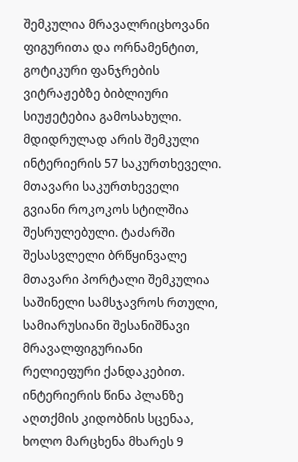შემკულია მრავალრიცხოვანი ფიგურითა და ორნამენტით, გოტიკური ფანჯრების ვიტრაჟებზე ბიბლიური სიუჟეტებია გამოსახული. მდიდრულად არის შემკული ინტერიერის 57 საკურთხეველი. მთავარი საკურთხეველი გვიანი როკოკოს სტილშია შესრულებული. ტაძარში შესასვლელი ბრწყინვალე მთავარი პორტალი შემკულია საშინელი სამსჯავროს რთული, სამიარუსიანი შესანიშნავი მრავალფიგურიანი რელიეფური ქანდაკებით. ინტერიერის წინა პლანზე აღთქმის კიდობნის სცენაა, ხოლო მარცხენა მხარეს 9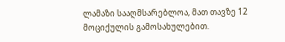ლამაზი სააღმსარებლოა, მათ თავზე 12 მოციქულის გამოსახულებით.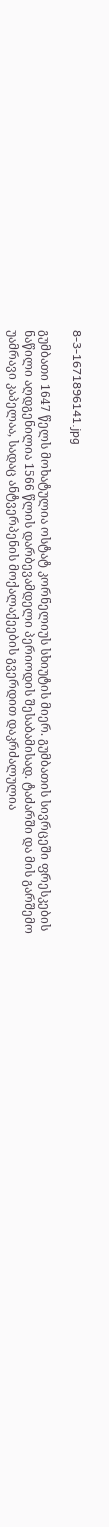8-3-1671896141.jpg

გუმბათი 1647 წელს მოხატულია ოსტატ კორნელიუს სხიუტის მიერ. გუმბათის სივრცეში ფრესკების ნაწილი აღდგენილია 1566 წლის დარბევამდელი პერიოდის შესაბამისად. ტაძარში და მის გარშემო უამრავი კაპელაა, სადაც ანტვერპენის მოქალაქეების გვერდით დაკრძალულია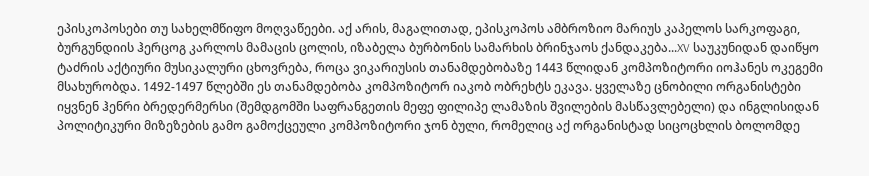ეპისკოპოსები თუ სახელმწიფო მოღვაწეები. აქ არის, მაგალითად, ეპისკოპოს ამბროზიო მარიუს კაპელოს სარკოფაგი, ბურგუნდიის ჰერცოგ კარლოს მამაცის ცოლის, იზაბელა ბურბონის სამარხის ბრინჯაოს ქანდაკება...XV საუკუნიდან დაიწყო ტაძრის აქტიური მუსიკალური ცხოვრება, როცა ვიკარიუსის თანამდებობაზე 1443 წლიდან კომპოზიტორი იოჰანეს ოკეგემი მსახურობდა. 1492-1497 წლებში ეს თანამდებობა კომპოზიტორ იაკობ ობრეხტს ეკავა. ყველაზე ცნობილი ორგანისტები იყვნენ ჰენრი ბრედერმერსი (შემდგომში საფრანგეთის მეფე ფილიპე ლამაზის შვილების მასწავლებელი) და ინგლისიდან პოლიტიკური მიზეზების გამო გამოქცეული კომპოზიტორი ჯონ ბული, რომელიც აქ ორგანისტად სიცოცხლის ბოლომდე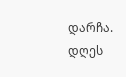დარჩა. დღეს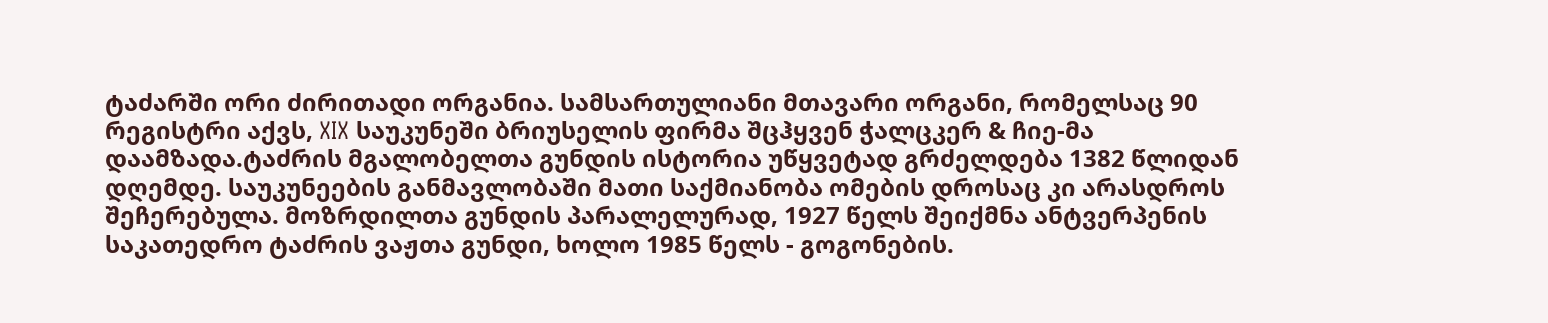ტაძარში ორი ძირითადი ორგანია. სამსართულიანი მთავარი ორგანი, რომელსაც 90 რეგისტრი აქვს, XIX საუკუნეში ბრიუსელის ფირმა შცჰყვენ ჭალცკერ & ჩიე-მა დაამზადა.ტაძრის მგალობელთა გუნდის ისტორია უწყვეტად გრძელდება 1382 წლიდან დღემდე. საუკუნეების განმავლობაში მათი საქმიანობა ომების დროსაც კი არასდროს შეჩერებულა. მოზრდილთა გუნდის პარალელურად, 1927 წელს შეიქმნა ანტვერპენის საკათედრო ტაძრის ვაჟთა გუნდი, ხოლო 1985 წელს - გოგონების.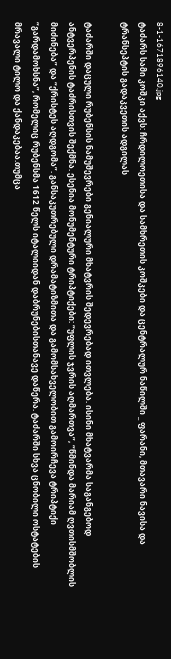8-1-1671896140.jpg
ტაძარს სამი კოშკი აქვს: ჩრდილოეთისა და სამხრეთის კოშკები და ცენტრალურ ნაწილში _ ფარანი, მთავარი ნავისა და ტრანსეპტის გადაკვეთის ადგილას

ტაძარში დაცული რუბენსის ნამუშევრები გენიალური მხატვრის შედევრებად ითვლება. ისინი მხატვარმა საგანგებოდ ანტვერპენის ტაძრისთვის შექმნა. ესენია მონუმენტური ტრიპტიქები: “უფლის ჯვრის აღმართვა”, “წმინდა მარიამ ღვთისმშობლის მიძინება” და “ქრისტეს აღდგომა”. განსაკუთრებული დრამატიზმითა და გამომსახველობით გამოირჩევა ტრიპტიქი “გარდამოხსნა”, რომელიც რუბენსმა 1612 წელს იტალიიდან დაბრუნებისთანავე დაწერა. ტაძარში სხვა ცნობილი ოსტატების მრავალი ტილო და ქანდაკებაა.თუმცა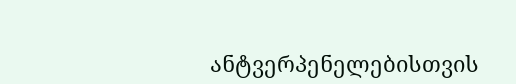ანტვერპენელებისთვის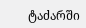ტაძარში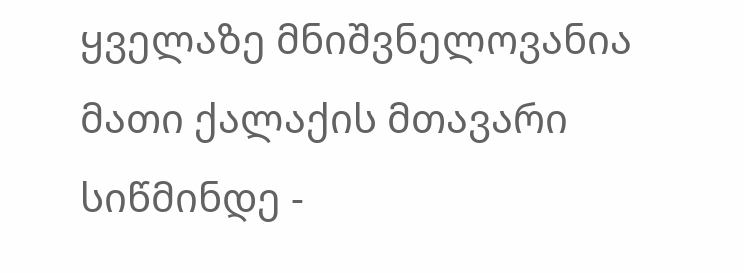ყველაზე მნიშვნელოვანია მათი ქალაქის მთავარი სიწმინდე -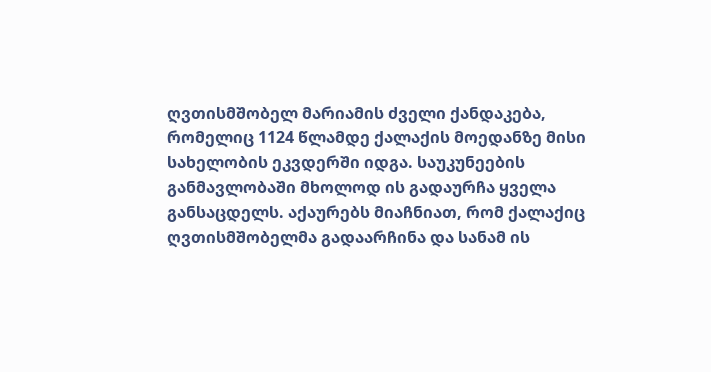ღვთისმშობელ მარიამის ძველი ქანდაკება, რომელიც 1124 წლამდე ქალაქის მოედანზე მისი სახელობის ეკვდერში იდგა. საუკუნეების განმავლობაში მხოლოდ ის გადაურჩა ყველა განსაცდელს. აქაურებს მიაჩნიათ, რომ ქალაქიც ღვთისმშობელმა გადაარჩინა და სანამ ის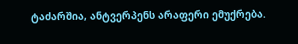ტაძარშია, ანტვერპენს არაფერი ემუქრება.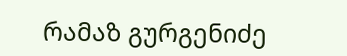რამაზ გურგენიძე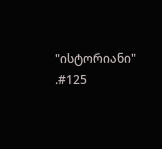"ისტორიანი" .#125